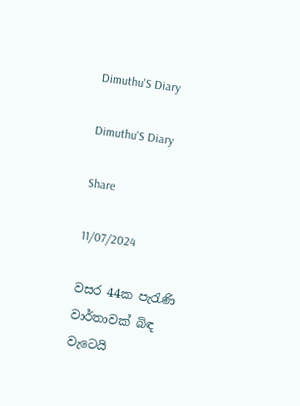Dimuthu'S Diary

Dimuthu'S Diary

Share

11/07/2024

වසර 44ක පැරැණි වාර්තාවක් බිඳ වැටෙයි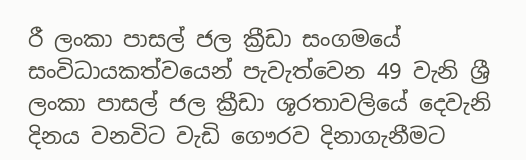රී ලංකා පාසල් ජල ක්‍රීඩා සංගමයේ සංවිධායකත්වයෙන් පැවැත්වෙන 49 වැනි ශ්‍රී ලංකා පාසල් ජල ක්‍රීඩා ශූරතාවලියේ දෙවැනි දිනය වනවිට වැඩි ගෞරව දිනාගැනීමට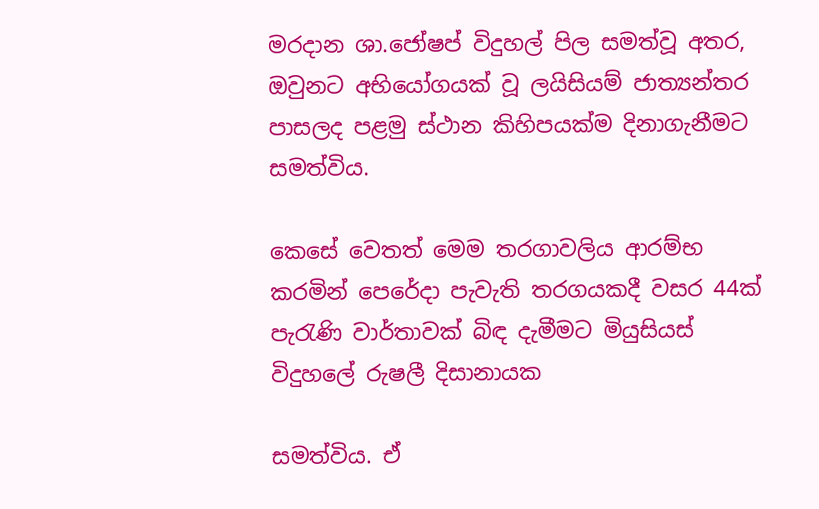මරදාන ශා.ජෝෂප් විදුහල් පිල සමත්වූ අතර, ඔවුනට අභියෝගයක් වූ ලයිසියම් ජාත්‍යන්තර පාසලද පළමු ස්ථාන කිහිපයක්ම දිනාගැනීමට සමත්විය.

කෙසේ වෙතත් මෙම තරගාවලිය ආරම්භ කරමින් පෙරේදා පැවැති තරගයකදී වසර 44ක් පැරැණි වාර්තාවක් බිඳ දැමීමට මියුසියස් විදුහලේ රුෂලී දිසානායක

සමත්විය. ඒ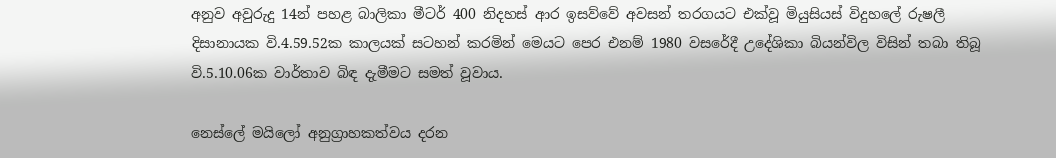අනුව අවුරුදු 14න් පහළ බාලිකා මීටර් 400 නිදහස් ආර ඉසව්වේ අවසන් තරගයට එක්වූ මියුසියස් විදුහලේ රුෂලී දිසානායක වි.4.59.52ක කාලයක් සටහන් කරමින් මෙයට පෙර එනම් 1980 වසරේදී උදේශිකා බියන්විල විසින් තබා තිබූ වි.5.10.06ක වාර්තාව බිඳ දැමීමට සමත් වූවාය.

නෙස්ලේ මයිලෝ අනුග්‍රාහකත්වය දරන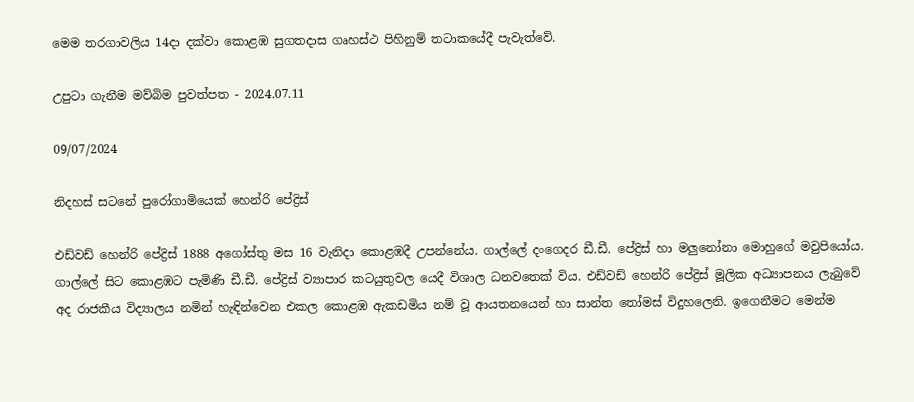මෙම තරගාවලිය 14දා දක්වා කොළඹ සුගතදාස ගෘහස්ථ පිහිනුම් තටාකයේදී පැවැත්වේ.

උපුටා ගැනීම මව්බිම පුවත්පත - 2024.07.11

09/07/2024

නිදහස් සටනේ පුරෝගාමියෙක් හෙන්රි පේද්‍රිස්

එඩ්වඩ් හෙන්රි පේද්‍රිස් 1888 අගෝස්තු මස 16 වැනිදා කොළඹදී උපන්නේය. ගාල්ලේ දංගෙදර ඩී.ඩී. පේද්‍රිස් හා මලුනෝනා මොහුගේ මවුපියෝය. ගාල්ලේ සිට කොළඹට පැමිණි ඩී.ඩී. පේද්‍රිස් ව්‍යාපාර කටයුතුවල යෙදී විශාල ධනවතෙක් විය. එඩ්වඩ් හෙන්රි පේද්‍රිස් මූලික අධ්‍යාපනය ලැබුවේ අද රාජකීය විද්‍යාලය නමින් හැඳින්වෙන එකල කොළඹ ඇකඩමිය නම් වූ ආයතනයෙන් හා සාන්ත තෝමස් විදුහලෙනි. ඉගෙනීමට මෙන්ම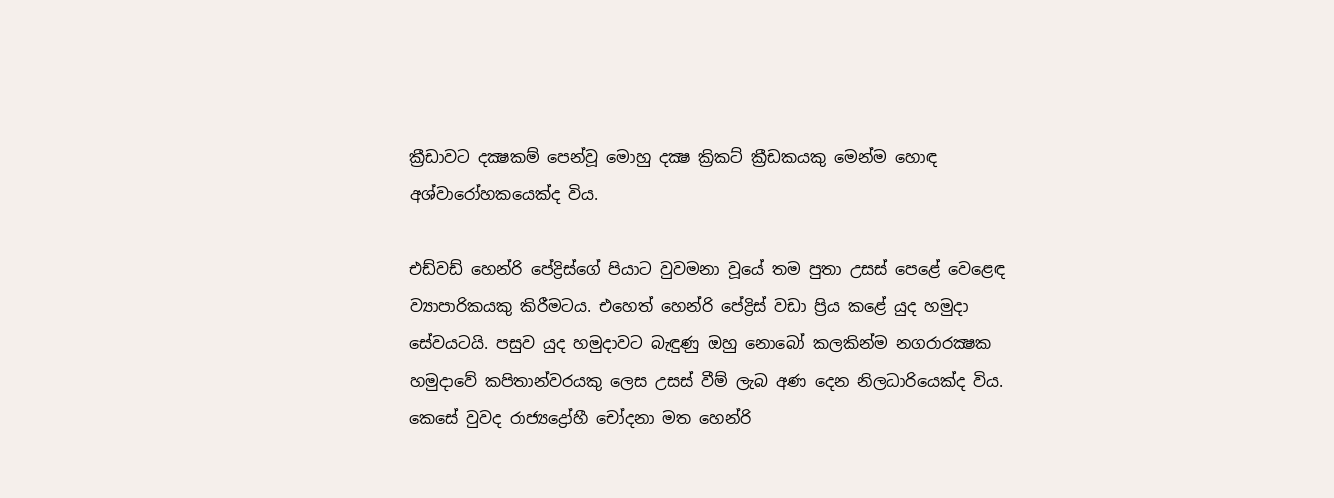ක්‍රීඩාවට දක්‍ෂකම් පෙන්වූ මොහු දක්‍ෂ ක්‍රිකට් ක්‍රීඩකයකු මෙන්ම හොඳ අශ්වාරෝහකයෙක්ද විය.

එඩ්වඩ් හෙන්රි පේද්‍රිස්ගේ පියාට වුවමනා වූයේ තම පුතා උසස් පෙළේ වෙළෙඳ ව්‍යාපාරිකයකු කිරීමටය. එහෙත් හෙන්රි පේද්‍රිස් වඩා ප්‍රිය කළේ යුද හමුදා සේවයටයි. පසුව යුද හමුදාවට බැඳුණු ඔහු නොබෝ කලකින්ම නගරාරක්‍ෂක හමුදාවේ කපිතාන්වරයකු ලෙස උසස් වීම් ලැබ අණ දෙන නිලධාරියෙක්ද විය. කෙසේ වුවද රාජ්‍යද්‍රෝහී චෝදනා මත හෙන්රි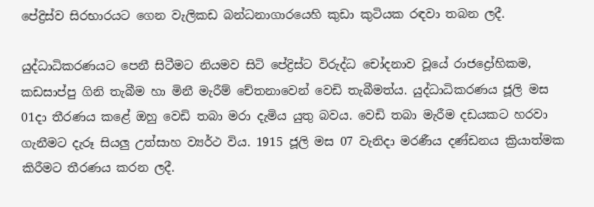පේද්‍රිස්ව සිරභාරයට ගෙන වැලිකඩ බන්ධනාගාරයෙහි කුඩා කුටියක රඳවා තබන ලදී.

යුද්ධාධිකරණයට පෙනී සිටීමට නියමව සිටි පේද්‍රිස්ට විරුද්ධ චෝදනාව වූයේ රාජද්‍රෝහිකම, කඩසාප්පු ගිනි තැබීම හා මිනී මැරීම් චේතනාවෙන් වෙඩි තැබීමත්ය. යුද්ධාධිකරණය ජූලි මස 01දා තීරණය කළේ ඔහු වෙඩි තබා මරා දැමිය යුතු බවය. වෙඩි තබා මැරීම දඩයකට හරවා ගැනීමට දැරූ සියලු උත්සාහ ව්‍යර්ථ විය. 1915 ජූලි මස 07 වැනිදා මරණීය දණ්ඩනය ක්‍රියාත්මක කිරීමට තීරණය කරන ලදී.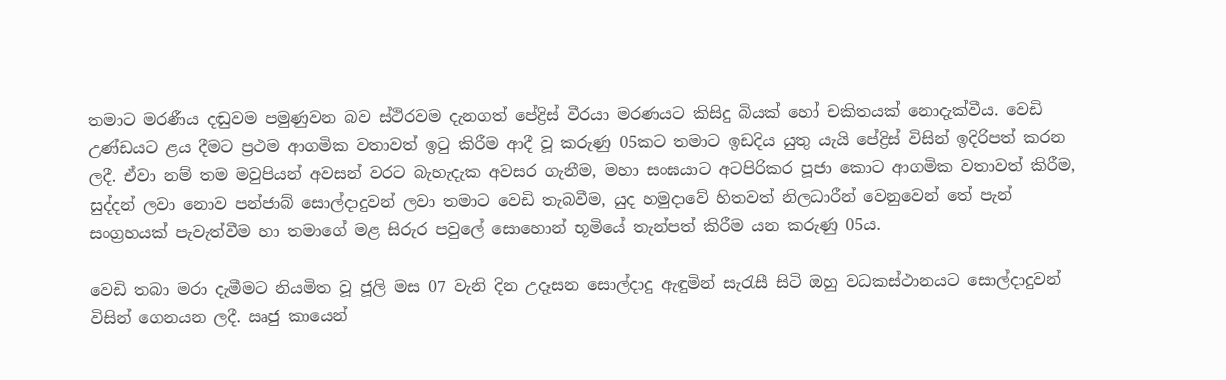තමාට මරණීය දඬුවම පමුණුවන බව ස්ථිරවම දැනගත් පේද්‍රිස් වීරයා මරණයට කිසිදු බියක් හෝ චකිතයක් නොදැක්වීය. වෙඩි උණ්ඩයට ළය දීමට ප්‍රථම ආගමික වතාවත් ඉටු කිරීම ආදී වූ කරුණු 05කට තමාට ඉඩදිය යුතු යැයි පේද්‍රිස් විසින් ඉදිරිපත් කරන ලදී. ඒවා නම් තම මවුපියන් අවසන් වරට බැහැදැක අවසර ගැනීම, මහා සංඝයාට අටපිරිකර පූජා කොට ආගමික වතාවත් කිරීම, සුද්දන් ලවා නොව පන්ජාබ් සොල්දාදුවන් ලවා තමාට වෙඩි තැබවීම, යුද හමුදාවේ හිතවත් නිලධාරීන් වෙනුවෙන් තේ පැන් සංග්‍රහයක් පැවැත්වීම හා තමාගේ මළ සිරුර පවුලේ සොහොන් භූමියේ තැන්පත් කිරීම යන කරුණු 05ය.

වෙඩි තබා මරා දැමීමට නියමිත වූ ජූලි මස 07 වැනි දින උදෑසන සොල්දාදු ඇඳුමින් සැරැසී සිටි ඔහු වධකස්ථානයට සොල්දාදුවන් විසින් ගෙනයන ලදී. ඍජු කායෙන්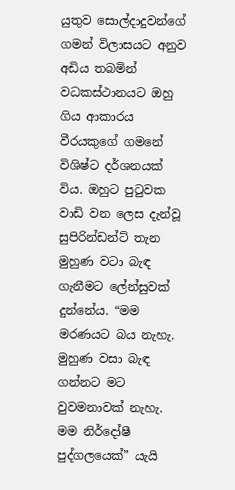යුතුව සොල්දාදුවන්ගේ ගමන් විලාසයට අනුව අඩිය තබමින් වධකස්ථානයට ඔහු ගිය ආකාරය වීරයකුගේ ගමනේ විශිෂ්ට දර්ශනයක් විය. ඔහුට පුටුවක වාඩි වන ලෙස දැන්වූ සුපිරින්ඩන්ට් තැන මුහුණ වටා බැඳ ගැනීමට ලේන්සුවක් දුන්නේය. “මම මරණයට බය නැහැ. මුහුණ වසා බැඳ ගන්නට මට වුවමනාවක් නැහැ. මම නිර්දෝෂී පුද්ගලයෙක්” යැයි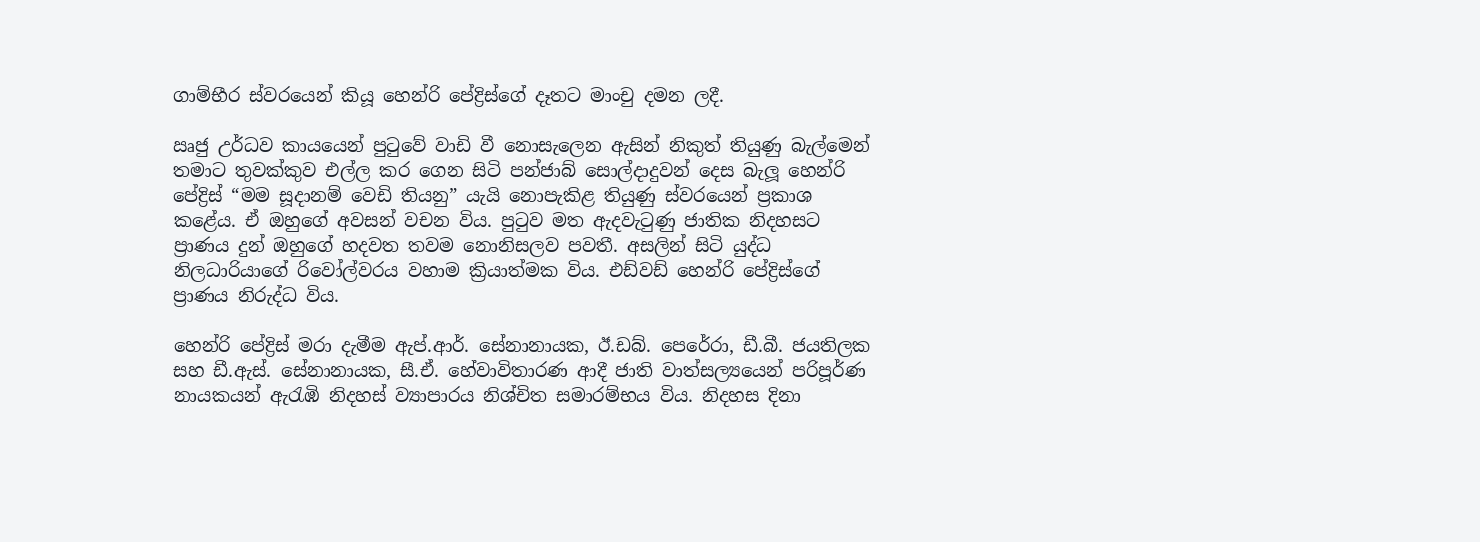ගාම්භීර ස්වරයෙන් කියූ හෙන්රි පේද්‍රිස්ගේ දෑතට මාංචු දමන ලදී.

ඍජු උර්ධව කායයෙන් පුටුවේ වාඩි වී නොසැලෙන ඇසින් නිකුත් තියුණු බැල්මෙන් තමාට තුවක්කුව එල්ල කර ගෙන සිටි පන්ජාබ් සොල්දාදුවන් දෙස බැලූ හෙන්රි පේද්‍රිස් “මම සූදානම් වෙඩි තියනු” යැයි නොපැකිළ තියුණු ස්වරයෙන් ප්‍රකාශ කළේය. ඒ ඔහුගේ අවසන් වචන විය. පුටුව මත ඇදවැටුණු ජාතික නිදහසට ප්‍රාණය දුන් ඔහුගේ හදවත තවම නොනිසලව පවතී. අසලින් සිටි යුද්ධ නිලධාරියාගේ රිවෝල්වරය වහාම ක්‍රියාත්මක විය. එඩ්වඩ් හෙන්රි පේද්‍රිස්ගේ ප්‍රාණය නිරුද්ධ විය.

හෙන්රි පේද්‍රිස් මරා දැමීම ඇප්.ආර්. සේනානායක, ඊ.ඩබ්. පෙරේරා, ඩී.බී. ජයතිලක සහ ඩී.ඇස්. සේනානායක, සී.ඒ. හේවාවිතාරණ ආදී ජාති වාත්සල්‍යයෙන් පරිපූර්ණ නායකයන් ඇරැඹි නිදහස් ව්‍යාපාරය නිශ්චිත සමාරම්භය විය. නිදහස දිනා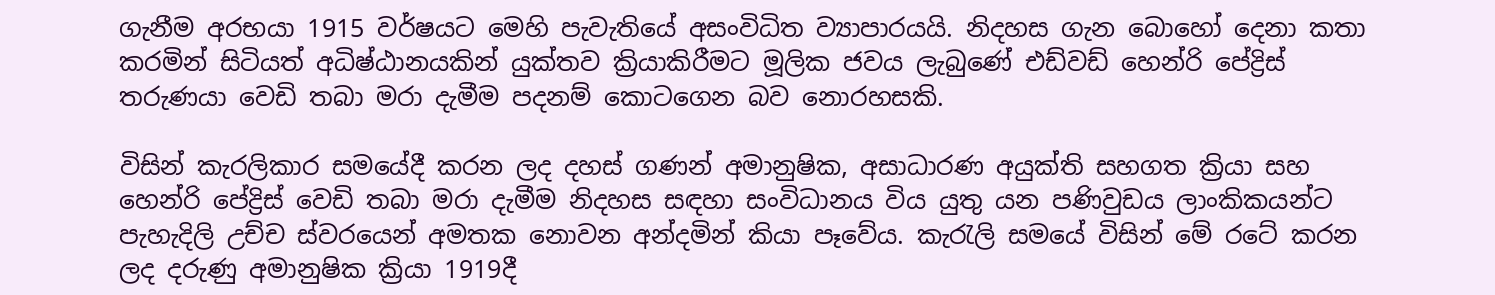ගැනීම අරභයා 1915 වර්ෂයට මෙහි පැවැතියේ අසංවිධිත ව්‍යාපාරයයි. නිදහස ගැන බොහෝ දෙනා කතා කරමින් සිටියත් අධිෂ්ඨානයකින් යුක්තව ක්‍රියාකිරීමට මූලික ජවය ලැබුණේ එඩ්වඩ් හෙන්රි පේද්‍රිස් තරුණයා වෙඩි තබා මරා දැමීම පදනම් කොටගෙන බව නොරහසකි.

විසින් කැරලිකාර සමයේදී කරන ලද දහස් ගණන් අමානුෂික, අසාධාරණ අයුක්ති සහගත ක්‍රියා සහ හෙන්රි පේද්‍රිස් වෙඩි තබා මරා දැමීම නිදහස සඳහා සංවිධානය විය යුතු යන පණිවුඩය ලාංකිකයන්ට පැහැදිලි උච්ච ස්වරයෙන් අමතක නොවන අන්දමින් කියා පෑවේය. කැරැලි සමයේ විසින් මේ රටේ කරන ලද දරුණු අමානුෂික ක්‍රියා 1919දී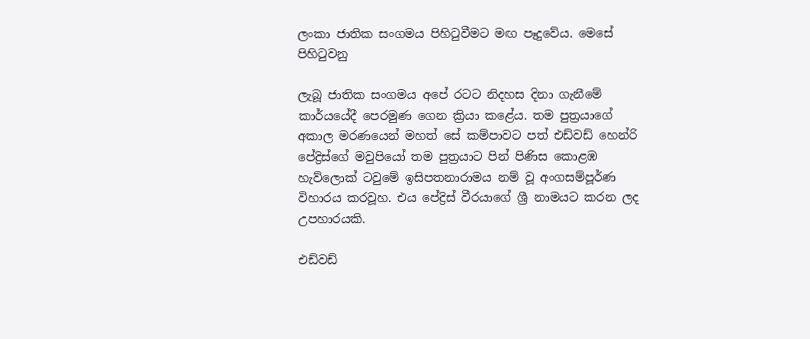ලංකා ජාතික සංගමය පිහිටුවීමට මඟ පෑදුවේය. මෙසේ පිහිටුවනු

ලැබූ ජාතික සංගමය අපේ රටට නිදහස දිනා ගැනීමේ කාර්යයේදී පෙරමුණ ගෙන ක්‍රියා කළේය. තම පුත්‍රයාගේ අකාල මරණයෙන් මහත් සේ කම්පාවට පත් එඩ්වඩ් හෙන්රි පේද්‍රිස්ගේ මවුපියෝ තම පුත්‍රයාට පින් පිණිස කොළඹ හැව්ලොක් ටවුමේ ඉසිපතනාරාමය නම් වූ අංගසම්පූර්ණ විහාරය කරවූහ. එය පේද්‍රිස් වීරයාගේ ශ්‍රී නාමයට කරන ලද උපහාරයකි.

එඩ්වඩ්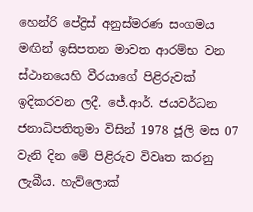හෙන්රි පේද්‍රිස් අනුස්මරණ සංගමය මඟින් ඉසිපතන මාවත ආරම්භ වන ස්ථානයෙහි වීරයාගේ පිළිරුවක් ඉදිකරවන ලදී. ජේ.ආර්. ජයවර්ධන ජනාධිපතිතුමා විසින් 1978 ජූලි මස 07 වැනි දින මේ පිළිරුව විවෘත කරනු ලැබීය. හැව්ලොක්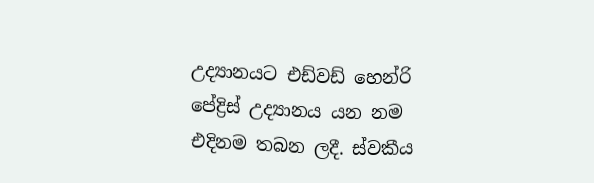උද්‍යානයට එඩ්වඩ් හෙන්රි පේද්‍රිස් උද්‍යානය යන නම එදිනම තබන ලදී. ස්වකීය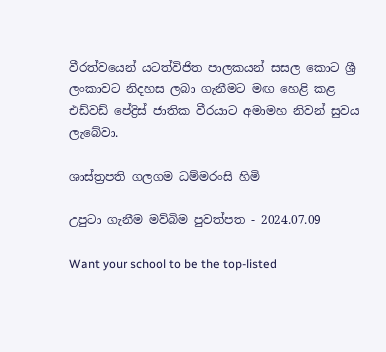වීරත්වයෙන් යටත්විජිත පාලකයන් සසල කොට ශ්‍රී ලංකාවට නිදහස ලබා ගැනීමට මඟ හෙළි කළ එඩ්වඩ් පේද්‍රිස් ජාතික වීරයාට අමාමහ නිවන් සුවය ලැබේවා.

ශාස්ත්‍රපති ගලගම ධම්මරංසි හිමි

උපුටා ගැනීම මව්බිම පුවත්පත - 2024.07.09

Want your school to be the top-listed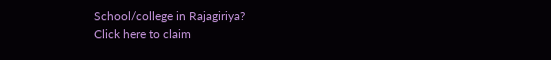School/college in Rajagiriya?
Click here to claim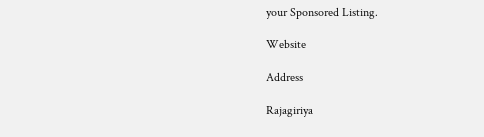your Sponsored Listing.

Website

Address

Rajagiriya